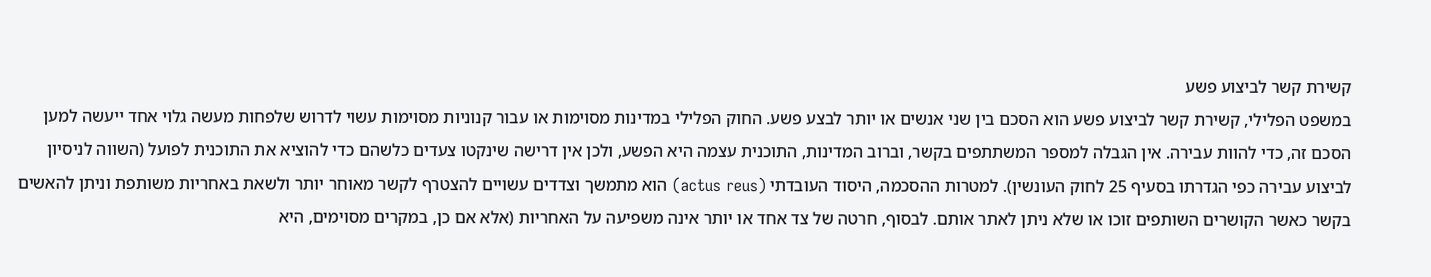קשירת קשר לביצוע פשע
במשפט הפלילי, קשירת קשר לביצוע פשע הוא הסכם בין שני אנשים או יותר לבצע פשע. החוק הפלילי במדינות מסוימות או עבור קנוניות מסוימות עשוי לדרוש שלפחות מעשה גלוי אחד ייעשה למען הסכם זה, כדי להוות עבירה. אין הגבלה למספר המשתתפים בקשר, וברוב המדינות, התוכנית עצמה היא הפשע, ולכן אין דרישה שינקטו צעדים כלשהם כדי להוציא את התוכנית לפועל (השווה לניסיון לביצוע עבירה כפי הגדרתו בסעיף 25 לחוק העונשין). למטרות ההסכמה, היסוד העובדתי (actus reus) הוא מתמשך וצדדים עשויים להצטרף לקשר מאוחר יותר ולשאת באחריות משותפת וניתן להאשים בקשר כאשר הקושרים השותפים זוכו או שלא ניתן לאתר אותם. לבסוף, חרטה של צד אחד או יותר אינה משפיעה על האחריות (אלא אם כן, במקרים מסוימים, היא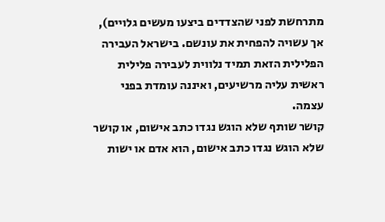מתרחשת לפני שהצדדים ביצעו מעשים גלויים), אך עשויה להפחית את עונשם. בישראל העבירה הפלילית הזאת תמיד נלווית לעבירה פלילית ראשית עליה מרשיעים, ואיננה עומדת בפני עצמה.
קושר שותף שלא הוגש נגדו כתב אישום, או קושר שלא הוגש נגדו כתב אישום, הוא אדם או ישות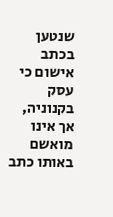שנטען בכתב אישום כי עסק בקנוניה, אך אינו מואשם באותו כתב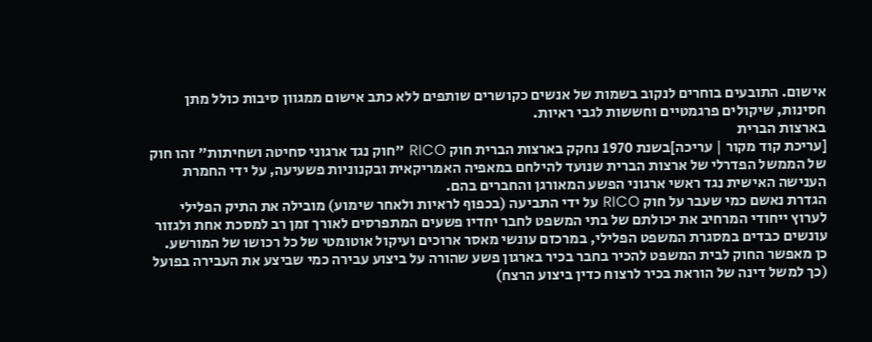אישום. התובעים בוחרים לנקוב בשמות של אנשים כקושרים שותפים ללא כתב אישום ממגוון סיבות כולל מתן חסינות, שיקולים פרגמטיים וחששות לגבי ראיות.
בארצות הברית
[עריכת קוד מקור | עריכה]בשנת 1970 נחקק בארצות הברית חוק RICO "חוק נגד ארגוני סחיטה ושחיתות" זהו חוק של הממשל הפדרלי של ארצות הברית שנועד להילחם במאפיה האמריקאית ובקנוניות פשעיעה, על ידי החמרת הענישה האישית נגד ראשי ארגוני הפשע המאורגן והחברים בהם.
הגדרת נאשם כמי שעבר על חוק RICO על ידי התביעה (בכפוף לראיות ולאחר שימוע) מובילה את התיק הפלילי לערוץ ייחודי המרחיב את יכולתם של בתי המשפט לחבר יחדיו פשעים המתפרסים לאורך זמן רב למסכת אחת ולגזור עונשים כבדים במסגרת המשפט הפלילי, במרכזם עונשי מאסר ארוכים ועיקול אוטומטי של כל רכושו של המורשע. כן מאפשר החוק לבית המשפט להכיר בחבר בכיר בארגון פשע שהורה על ביצוע עבירה כמי שביצע את העבירה בפועל (כך למשל דינה של הוראת בכיר לרצוח כדין ביצוע הרצח)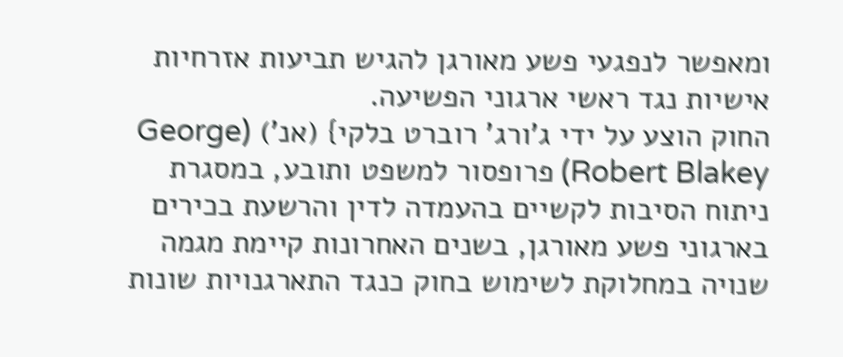ומאפשר לנפגעי פשע מאורגן להגיש תביעות אזרחיות אישיות נגד ראשי ארגוני הפשיעה.
החוק הוצע על ידי ג'ורג' רוברט בלקי} (אנ') (George Robert Blakey) פרופסור למשפט ותובע, במסגרת ניתוח הסיבות לקשיים בהעמדה לדין והרשעת בכירים בארגוני פשע מאורגן, בשנים האחרונות קיימת מגמה שנויה במחלוקת לשימוש בחוק כנגד התארגנויות שונות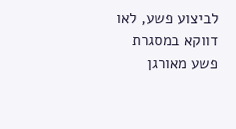לביצוע פשע, לאו דווקא במסגרת פשע מאורגן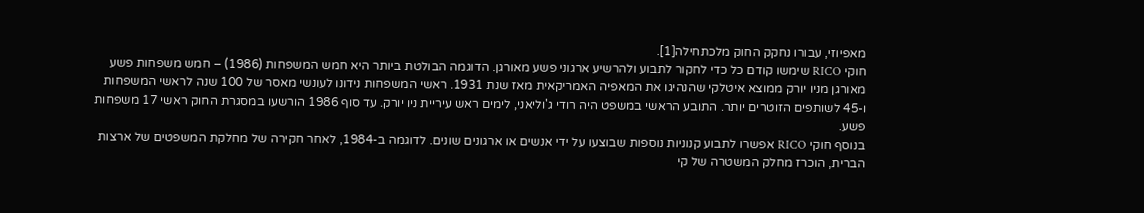מאפיוזי, עבורו נחקק החוק מלכתחילה[1].
חוקי RICO שימשו קודם כל כדי לחקור לתבוע ולהרשיע ארגוני פשע מאורגן. הדוגמה הבולטת ביותר היא חמש המשפחות (1986) – חמש משפחות פשע מאורגן מניו יורק ממוצא איטלקי שהנהיגו את המאפיה האמריקאית מאז שנת 1931. ראשי המשפחות נידונו לעונשי מאסר של 100 שנה לראשי המשפחות ו-45 לשותפים הזוטרים יותר. התובע הראשי במשפט היה רודי ג'וליאני, לימים ראש עיריית ניו יורק. עד סוף 1986 הורשעו במסגרת החוק ראשי 17 משפחות פשע.
בנוסף חוקי RICO אפשרו לתבוע קנוניות נוספות שבוצעו על ידי אנשים או ארגונים שונים. לדוגמה ב-1984, לאחר חקירה של מחלקת המשפטים של ארצות הברית, הוכרז מחלק המשטרה של קי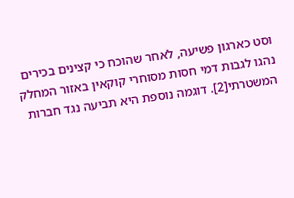וסט כארגון פשיעה, לאחר שהוכח כי קצינים בכירים נהגו לגבות דמי חסות מסוחרי קוקאין באזור המחלק המשטרתי[2]. דוגמה נוספת היא תביעה נגד חברות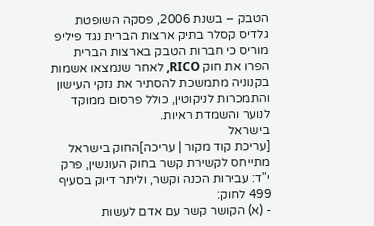הטבק – בשנת 2006, פסקה השופטת גלדיס קסלר בתיק ארצות הברית נגד פיליפ מוריס כי חברות הטבק בארצות הברית הפרו את חוק RICO, לאחר שנמצאו אשמות בקנוניה מתמשכת להסתיר את נזקי העישון והתמכרות לניקוטין, כולל פרסום ממוקד לנוער והשמדת ראיות.
בישראל
[עריכת קוד מקור | עריכה]החוק בישראל מתייחס לקשירת קשר בחוק העונשין, פרק י"ד: עבירות הכנה וקשר, וליתר דיוק בסעיף 499 לחוק:
- (א) הקושר קשר עם אדם לעשות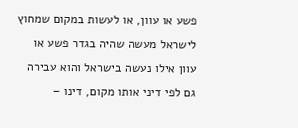פשע או עוון, או לעשות במקום שמחוץ לישראל מעשה שהיה בגדר פשע או עוון אילו נעשה בישראל והוא עבירה גם לפי דיני אותו מקום, דינו –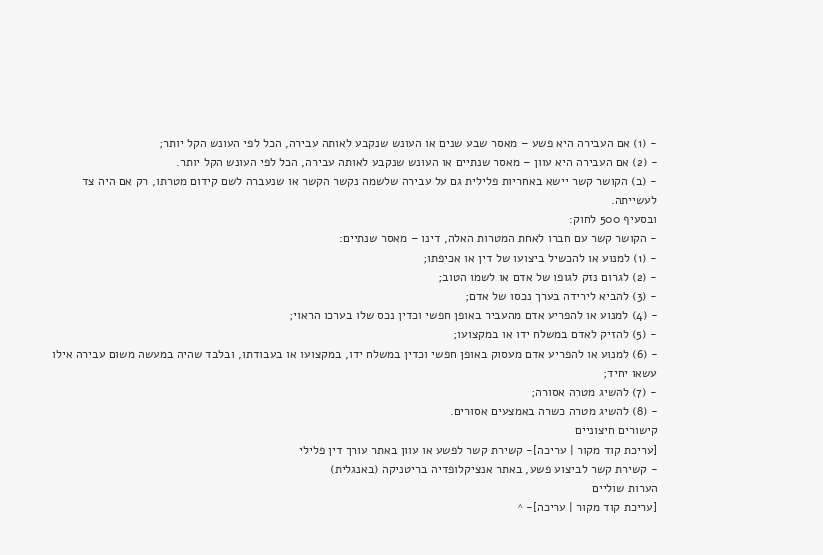- (1) אם העבירה היא פשע – מאסר שבע שנים או העונש שנקבע לאותה עבירה, הכל לפי העונש הקל יותר;
- (2) אם העבירה היא עוון – מאסר שנתיים או העונש שנקבע לאותה עבירה, הכל לפי העונש הקל יותר.
- (ב) הקושר קשר יישא באחריות פלילית גם על עבירה שלשמה נקשר הקשר או שנעברה לשם קידום מטרתו, רק אם היה צד לעשייתה.
ובסעיף 500 לחוק:
- הקושר קשר עם חברו לאחת המטרות האלה, דינו – מאסר שנתיים:
- (1) למנוע או להכשיל ביצועו של דין או אכיפתו;
- (2) לגרום נזק לגופו של אדם או לשמו הטוב;
- (3) להביא לירידה בערך נכסו של אדם;
- (4) למנוע או להפריע אדם מהעביר באופן חפשי וכדין נכס שלו בערכו הראוי;
- (5) להזיק לאדם במשלח ידו או במקצועו;
- (6) למנוע או להפריע אדם מעסוק באופן חפשי וכדין במשלח ידו, במקצועו או בעבודתו, ובלבד שהיה במעשה משום עבירה אילו עשאו יחיד;
- (7) להשיג מטרה אסורה;
- (8) להשיג מטרה כשרה באמצעים אסורים.
קישורים חיצוניים
[עריכת קוד מקור | עריכה]- קשירת קשר לפשע או עוון באתר עורך דין פלילי
- קשירת קשר לביצוע פשע, באתר אנציקלופדיה בריטניקה (באנגלית)
הערות שוליים
[עריכת קוד מקור | עריכה]- ^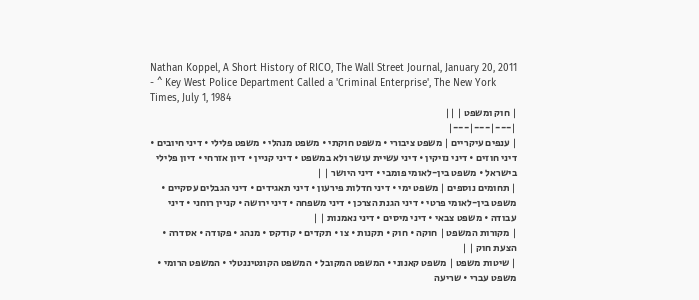Nathan Koppel, A Short History of RICO, The Wall Street Journal, January 20, 2011
- ^ Key West Police Department Called a 'Criminal Enterprise', The New York Times, July 1, 1984
| חוק ומשפט | ||
|---|---|---|
| ענפים עיקריים | משפט ציבורי • משפט חוקתי • משפט מנהלי • משפט פלילי • דיני חיובים • דיני חוזים • דיני נזיקין • דיני עשיית עושר ולא במשפט • דיני קניין • דיון אזרחי • דיון פלילי בישראל • משפט בין-לאומי פומבי • דיני היושר | |
| תחומים נוספים | משפט ימי • דיני חדלות פירעון • דיני תאגידים • דיני הגבלים עסקיים • משפט בין-לאומי פרטי • דיני הגנת הצרכן • דיני משפחה • דיני ירושה • קניין רוחני • דיני עבודה • משפט צבאי • דיני מיסים • דיני נאמנות | |
| מקורות המשפט | חוקה • חוק • תקנות • צו • תקדים • קודקס • מנהג • פקודה • אסדרה • הצעת חוק | |
| שיטות משפט | משפט קאנוני • המשפט המקובל • המשפט הקונטיננטלי • המשפט הרומי • משפט עברי • שריעה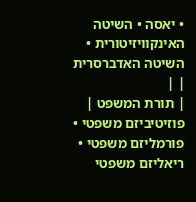• יאסה • השיטה האינקוויזיטורית • השיטה האדברסרית | |
| תורת המשפט | פוזיטיביזם משפטי • פורמליזם משפטי • ריאליזם משפטי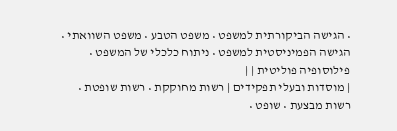• הגישה הביקורתית למשפט • משפט הטבע • משפט השוואתי • הגישה הפמיניסטית למשפט • ניתוח כלכלי של המשפט • פילוסופיה פוליטית | |
| מוסדות ובעלי תפקידים | רשות מחוקקת • רשות שופטת • רשות מבצעת • שופט •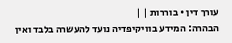עורך דין • בוררות | |
הבהרה: המידע בוויקיפדיה נועד להעשרה בלבד ואין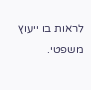לראות בו ייעוץ משפטי.